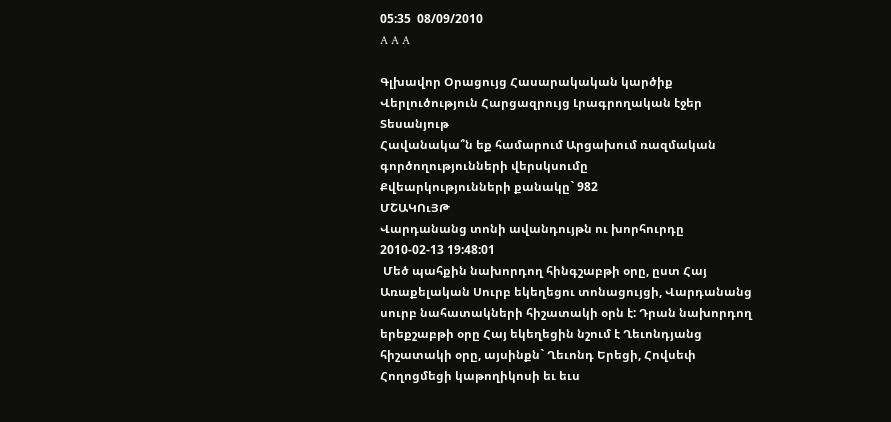05:35  08/09/2010
A A A

Գլխավոր Օրացույց Հասարակական կարծիք Վերլուծություն Հարցազրույց Լրագրողական էջեր Տեսանյութ
Հավանակա՞ն եք համարում Արցախում ռազմական գործողությունների վերսկսումը
Քվեարկությունների քանակը` 982
ՄՇԱԿՈւՅԹ
Վարդանանց տոնի ավանդույթն ու խորհուրդը
2010-02-13 19:48:01
 Մեծ պահքին նախորդող հինգշաբթի օրը, ըստ Հայ Առաքելական Սուրբ եկեղեցու տոնացույցի, Վարդանանց սուրբ նահատակների հիշատակի օրն է: Դրան նախորդող երեքշաբթի օրը Հայ եկեղեցին նշում է Ղեւոնդյանց հիշատակի օրը, այսինքն` Ղեւոնդ Երեցի, Հովսեփ Հողոցմեցի կաթողիկոսի եւ եւս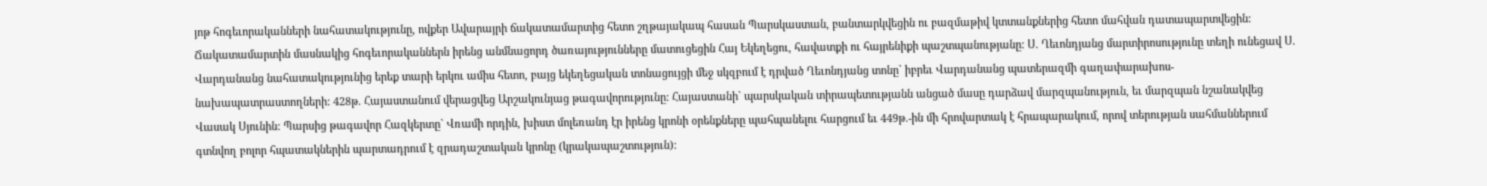յոթ հոգեւորականների նահատակությունը, ովքեր Ավարայրի ճակատամարտից հետո շղթայակապ հասան Պարսկաստան, բանտարկվեցին ու բազմաթիվ կտտանքներից հետո մահվան դատապարտվեցին:
Ճակատամարտին մասնակից հոգեւորականներն իրենց անմնացորդ ծառայությունները մատուցեցին Հայ Եկեղեցու, հավատքի ու հայրենիքի պաշտպանությանը: Ս. Ղեւոնդյանց մարտիրոսությունը տեղի ունեցավ Ս. Վարդանանց նահատակությունից երեք տարի երկու ամիս հետո, բայց եկեղեցական տոնացույցի մեջ սկզբում է դրված Ղեւոնդյանց տոնը` իբրեւ Վարդանանց պատերազմի գաղափարախոս-նախապատրաստողների: 428թ. Հայաստանում վերացվեց Արշակունյաց թագավորությունը: Հայաստանի` պարսկական տիրապետությանն անցած մասը դարձավ մարզպանություն, եւ մարզպան նշանակվեց Վասակ Սյունին: Պարսից թագավոր Հազկերտը` Վռամի որդին, խիստ մոլեռանդ էր իրենց կրոնի օրենքները պահպանելու հարցում եւ 449թ.-ին մի հրովարտակ է հրապարակում, որով տերության սահմաններում գտնվող բոլոր հպատակներին պարտադրում է զրադաշտական կրոնը (կրակապաշտություն):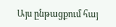Այս ընթացքում հայ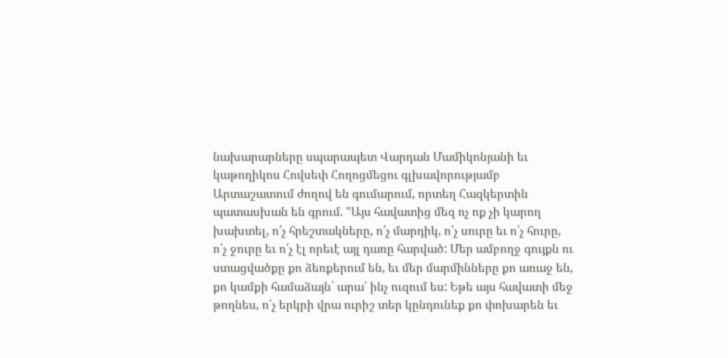նախարարները սպարապետ Վարդան Մամիկոնյանի եւ կաթողիկոս Հովսեփ Հողոցմեցու գլխավորությամբ Արտաշատում ժողով են գումարում, որտեղ Հազկերտին պատասխան են գրում. "Այս հավատից մեզ ոչ ոք չի կարող խախտել, ո՛չ հրեշտակները, ո՛չ մարդիկ, ո՛չ սուրը եւ ո՛չ հուրը, ո՛չ ջուրը եւ ո՛չ էլ որեւէ այլ դառը հարված: Մեր ամբողջ գույքն ու ստացվածքը քո ձեռքերում են, եւ մեր մարմինները քո առաջ են, քո կամքի համաձայն` արա՛ ինչ ուզում ես: Եթե այս հավատի մեջ թողնես, ո՛չ երկրի վրա ուրիշ տեր կընդունեք քո փոխարեն եւ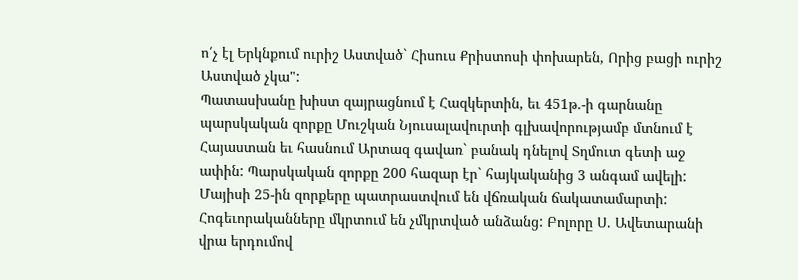ո՛չ էլ Երկնքում ուրիշ Աստված` Հիսուս Քրիստոսի փոխարեն, Որից բացի ուրիշ Աստված չկա":
Պատասխանը խիստ զայրացնում է Հազկերտին, եւ 451թ.-ի գարնանը պարսկական զորքը Մուշկան Նյուսալավուրտի գլխավորությամբ մտնում է Հայաստան եւ հասնում Արտազ գավառ` բանակ դնելով Տղմուտ գետի աջ ափին: Պարսկական զորքը 200 հազար էր` հայկականից 3 անգամ ավելի: Մայիսի 25-ին զորքերը պատրաստվում են վճռական ճակատամարտի: Հոգեւորականները մկրտում են չմկրտված անձանց: Բոլորը Ս. Ավետարանի վրա երդումով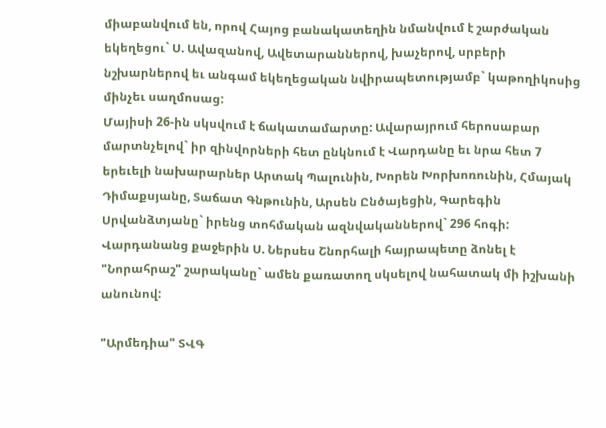միաբանվում են, որով Հայոց բանակատեղին նմանվում է շարժական եկեղեցու` Ս. Ավազանով, Ավետարաններով, խաչերով, սրբերի նշխարներով եւ անգամ եկեղեցական նվիրապետությամբ` կաթողիկոսից մինչեւ սաղմոսաց:
Մայիսի 26-ին սկսվում է ճակատամարտը: Ավարայրում հերոսաբար մարտնչելով` իր զինվորների հետ ընկնում է Վարդանը եւ նրա հետ 7 երեւելի նախարարներ Արտակ Պալունին, Խորեն Խորխոռունին, Հմայակ Դիմաքսյանը, Տաճատ Գնթունին, Արսեն Ընծայեցին, Գարեգին Սրվանձտյանը` իրենց տոհմական ազնվականներով` 296 հոգի:
Վարդանանց քաջերին Ս. Ներսես Շնորհալի հայրապետը ձոնել է "Նորահրաշ" շարականը` ամեն քառատող սկսելով նահատակ մի իշխանի անունով:

"Արմեդիա" ՏՎԳ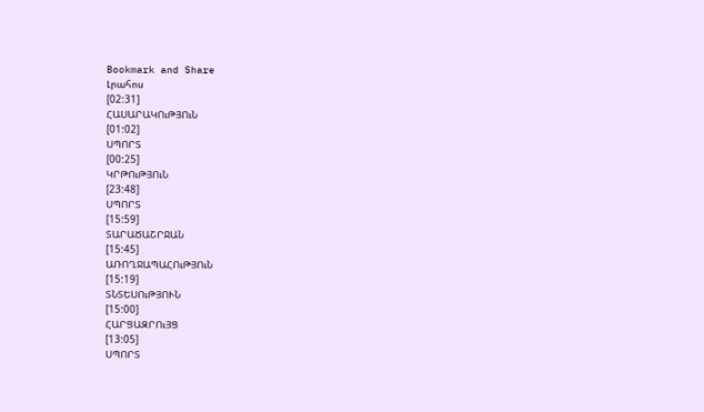Bookmark and Share
Լրահոս
[02:31]
ՀԱՍԱՐԱԿՈւԹՅՈւՆ
[01:02]
ՍՊՈՐՏ
[00:25]
ԿՐԹՈւԹՅՈւՆ
[23:48]
ՍՊՈՐՏ
[15:59]
ՏԱՐԱԾԱՇՐՋԱՆ
[15:45]
ԱՌՈՂՋԱՊԱՀՈւԹՅՈւՆ
[15:19]
ՏՆՏԵՍՈւԹՅՈՒՆ
[15:00]
ՀԱՐՑԱԶՐՈւՅՑ
[13:05]
ՍՊՈՐՏ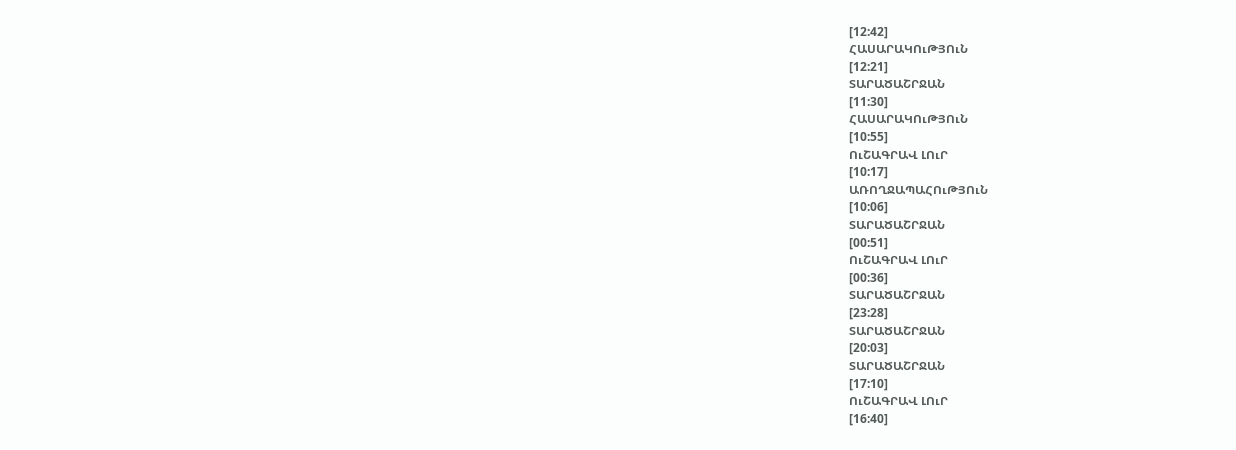[12:42]
ՀԱՍԱՐԱԿՈւԹՅՈւՆ
[12:21]
ՏԱՐԱԾԱՇՐՋԱՆ
[11:30]
ՀԱՍԱՐԱԿՈւԹՅՈւՆ
[10:55]
ՈւՇԱԳՐԱՎ ԼՈւՐ
[10:17]
ԱՌՈՂՋԱՊԱՀՈւԹՅՈւՆ
[10:06]
ՏԱՐԱԾԱՇՐՋԱՆ
[00:51]
ՈւՇԱԳՐԱՎ ԼՈւՐ
[00:36]
ՏԱՐԱԾԱՇՐՋԱՆ
[23:28]
ՏԱՐԱԾԱՇՐՋԱՆ
[20:03]
ՏԱՐԱԾԱՇՐՋԱՆ
[17:10]
ՈւՇԱԳՐԱՎ ԼՈւՐ
[16:40]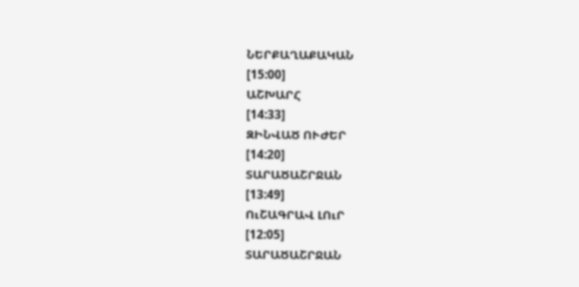ՆԵՐՔԱՂԱՔԱԿԱՆ
[15:00]
ԱՇԽԱՐՀ
[14:33]
ԶԻՆՎԱԾ ՈՒԺԵՐ
[14:20]
ՏԱՐԱԾԱՇՐՋԱՆ
[13:49]
ՈւՇԱԳՐԱՎ ԼՈւՐ
[12:05]
ՏԱՐԱԾԱՇՐՋԱՆ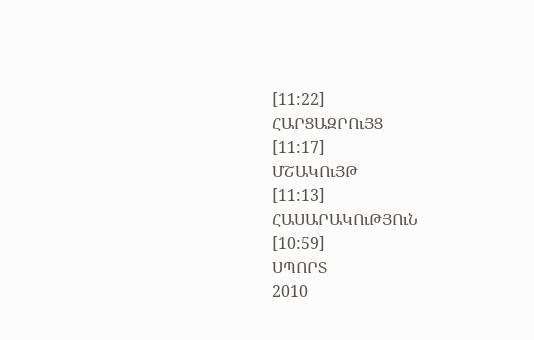[11:22]
ՀԱՐՑԱԶՐՈւՅՑ
[11:17]
ՄՇԱԿՈւՅԹ
[11:13]
ՀԱՍԱՐԱԿՈւԹՅՈւՆ
[10:59]
ՍՊՈՐՏ
2010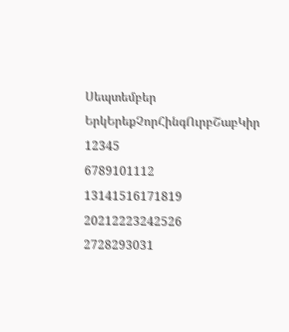Սեպտեմբեր
ԵրկԵրեքՉորՀինգՈւրբՇաբԿիր
12345
6789101112
13141516171819
20212223242526
2728293031